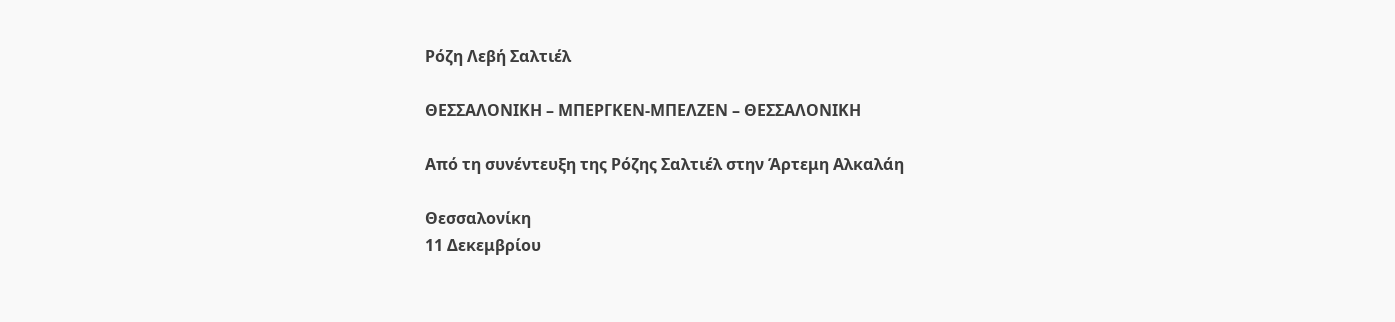Ρόζη Λεβή Σαλτιέλ

ΘΕΣΣΑΛΟΝΙΚΗ – ΜΠΕΡΓΚΕΝ-ΜΠΕΛΖΕΝ – ΘΕΣΣΑΛΟΝΙΚΗ

Από τη συνέντευξη της Ρόζης Σαλτιέλ στην Άρτεμη Αλκαλάη

Θεσσαλονίκη
11 Δεκεμβρίου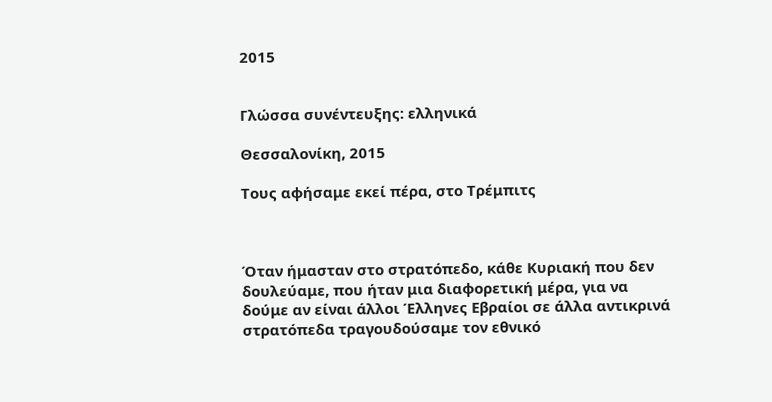2015


Γλώσσα συνέντευξης: ελληνικά

Θεσσαλονίκη, 2015

Τους αφήσαμε εκεί πέρα, στο Τρέμπιτς



Όταν ήμασταν στο στρατόπεδο, κάθε Κυριακή που δεν δουλεύαμε, που ήταν μια διαφορετική μέρα, για να δούμε αν είναι άλλοι Έλληνες Εβραίοι σε άλλα αντικρινά στρατόπεδα τραγουδούσαμε τον εθνικό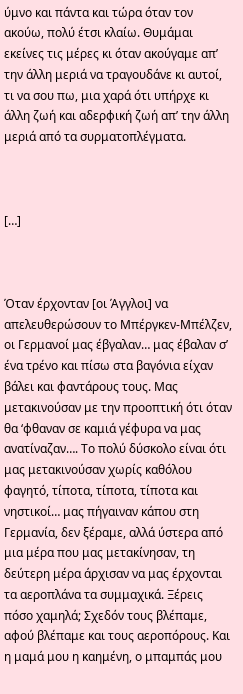ύμνο και πάντα και τώρα όταν τον ακούω, πολύ έτσι κλαίω. Θυμάμαι εκείνες τις μέρες κι όταν ακούγαμε απ’ την άλλη μεριά να τραγουδάνε κι αυτοί, τι να σου πω, μια χαρά ότι υπήρχε κι άλλη ζωή και αδερφική ζωή απ’ την άλλη μεριά από τα συρματοπλέγματα.



[…]



Όταν έρχονταν [οι Άγγλοι] να απελευθερώσουν το Μπέργκεν-Μπέλζεν, οι Γερμανοί μας έβγαλαν… μας έβαλαν σ’ ένα τρένο και πίσω στα βαγόνια είχαν βάλει και φαντάρους τους. Μας μετακινούσαν με την προοπτική ότι όταν θα ‘φθαναν σε καμιά γέφυρα να μας ανατίναζαν…. Το πολύ δύσκολο είναι ότι μας μετακινούσαν χωρίς καθόλου φαγητό, τίποτα, τίποτα, τίποτα και νηστικοί… μας πήγαιναν κάπου στη Γερμανία, δεν ξέραμε, αλλά ύστερα από μια μέρα που μας μετακίνησαν, τη δεύτερη μέρα άρχισαν να μας έρχονται τα αεροπλάνα τα συμμαχικά. Ξέρεις πόσο χαμηλά; Σχεδόν τους βλέπαμε, αφού βλέπαμε και τους αεροπόρους. Και η μαμά μου η καημένη, ο μπαμπάς μου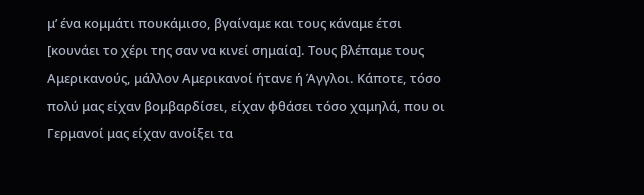μ’ ένα κομμάτι πουκάμισο, βγαίναμε και τους κάναμε έτσι [κουνάει το χέρι της σαν να κινεί σημαία]. Τους βλέπαμε τους Αμερικανούς, μάλλον Αμερικανοί ήτανε ή Άγγλοι. Κάποτε, τόσο πολύ μας είχαν βομβαρδίσει, είχαν φθάσει τόσο χαμηλά, που οι Γερμανοί μας είχαν ανοίξει τα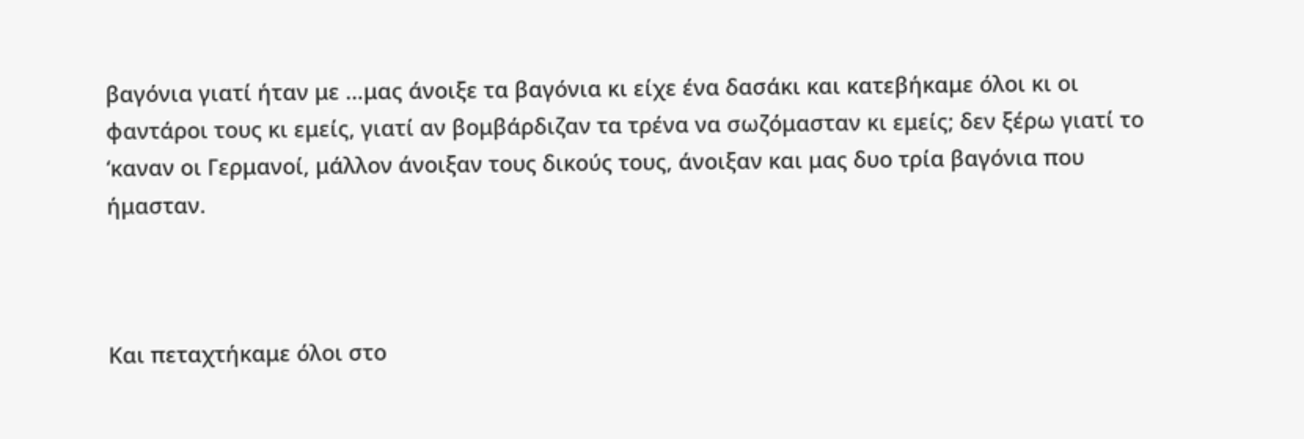βαγόνια γιατί ήταν με …μας άνοιξε τα βαγόνια κι είχε ένα δασάκι και κατεβήκαμε όλοι κι οι φαντάροι τους κι εμείς, γιατί αν βομβάρδιζαν τα τρένα να σωζόμασταν κι εμείς; δεν ξέρω γιατί το ‘καναν οι Γερμανοί, μάλλον άνοιξαν τους δικούς τους, άνοιξαν και μας δυο τρία βαγόνια που ήμασταν.



Και πεταχτήκαμε όλοι στο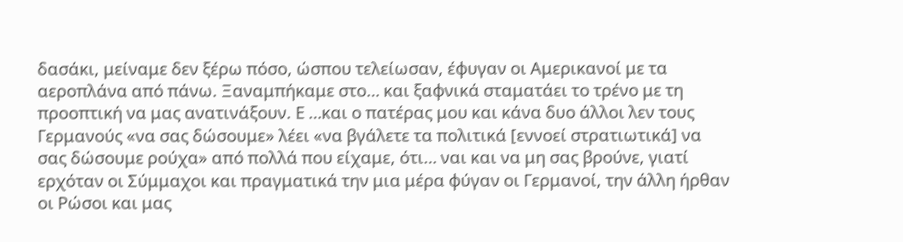δασάκι, μείναμε δεν ξέρω πόσο, ώσπου τελείωσαν, έφυγαν οι Αμερικανοί με τα αεροπλάνα από πάνω. Ξαναμπήκαμε στο… και ξαφνικά σταματάει το τρένο με τη προοπτική να μας ανατινάξουν. Ε …και ο πατέρας μου και κάνα δυο άλλοι λεν τους Γερμανούς «να σας δώσουμε» λέει «να βγάλετε τα πολιτικά [εννοεί στρατιωτικά] να σας δώσουμε ρούχα» από πολλά που είχαμε, ότι… ναι και να μη σας βρούνε, γιατί ερχόταν οι Σύμμαχοι και πραγματικά την μια μέρα φύγαν οι Γερμανοί, την άλλη ήρθαν οι Ρώσοι και μας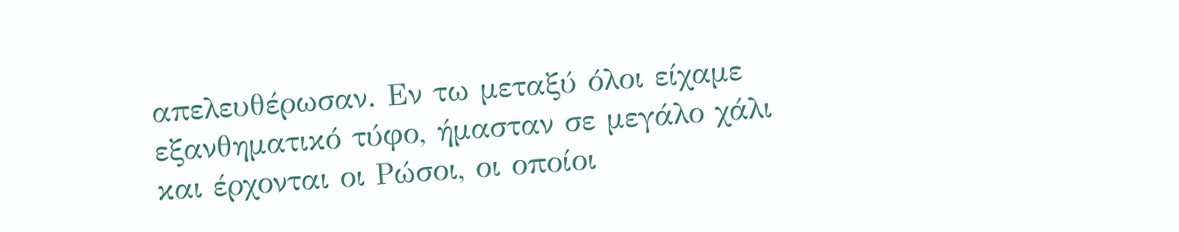απελευθέρωσαν. Εν τω μεταξύ όλοι είχαμε εξανθηματικό τύφο, ήμασταν σε μεγάλο χάλι και έρχονται οι Ρώσοι, οι οποίοι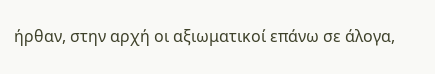ήρθαν, στην αρχή οι αξιωματικοί επάνω σε άλογα,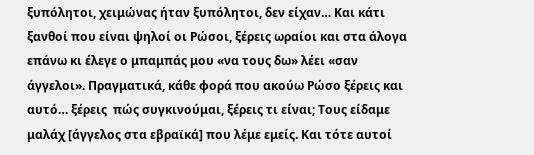ξυπόλητοι, χειμώνας ήταν ξυπόλητοι, δεν είχαν… Και κάτι ξανθοί που είναι ψηλοί οι Ρώσοι, ξέρεις ωραίοι και στα άλογα επάνω κι έλεγε ο μπαμπάς μου «να τους δω» λέει «σαν άγγελοι». Πραγματικά, κάθε φορά που ακούω Ρώσο ξέρεις και αυτό… ξέρεις  πώς συγκινούμαι, ξέρεις τι είναι; Τους είδαμε μαλάχ [άγγελος στα εβραϊκά] που λέμε εμείς. Και τότε αυτοί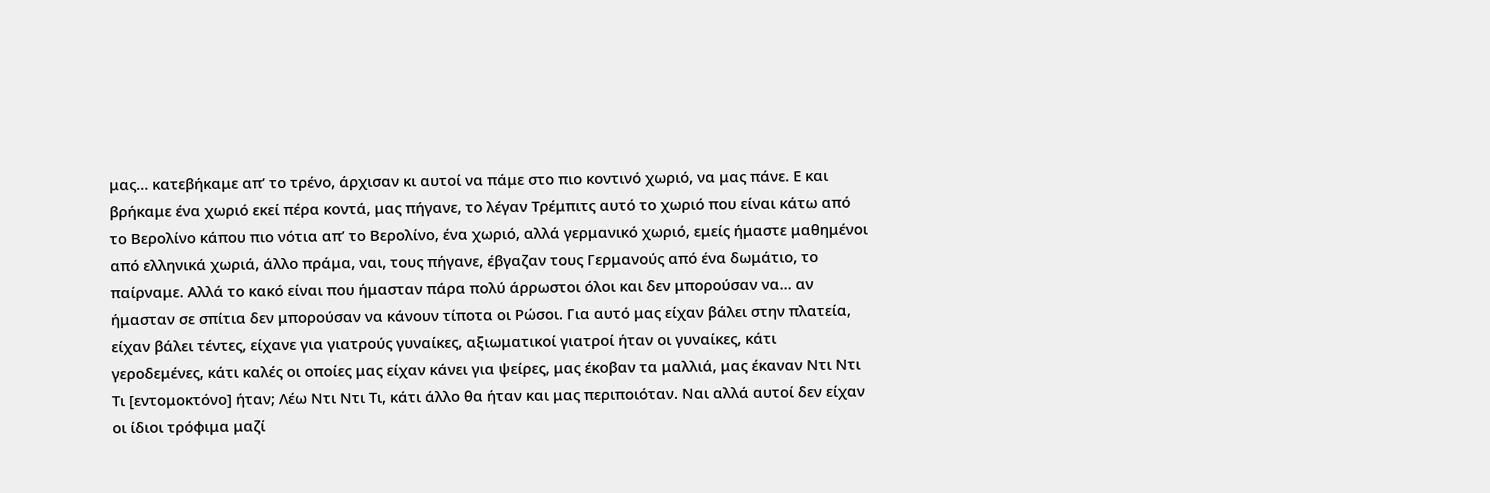μας… κατεβήκαμε απ’ το τρένο, άρχισαν κι αυτοί να πάμε στο πιο κοντινό χωριό, να μας πάνε. Ε και βρήκαμε ένα χωριό εκεί πέρα κοντά, μας πήγανε, το λέγαν Τρέμπιτς αυτό το χωριό που είναι κάτω από το Βερολίνο κάπου πιο νότια απ’ το Βερολίνο, ένα χωριό, αλλά γερμανικό χωριό, εμείς ήμαστε μαθημένοι από ελληνικά χωριά, άλλο πράμα, ναι, τους πήγανε, έβγαζαν τους Γερμανούς από ένα δωμάτιο, το παίρναμε. Αλλά το κακό είναι που ήμασταν πάρα πολύ άρρωστοι όλοι και δεν μπορούσαν να… αν ήμασταν σε σπίτια δεν μπορούσαν να κάνουν τίποτα οι Ρώσοι. Για αυτό μας είχαν βάλει στην πλατεία, είχαν βάλει τέντες, είχανε για γιατρούς γυναίκες, αξιωματικοί γιατροί ήταν οι γυναίκες, κάτι γεροδεμένες, κάτι καλές οι οποίες μας είχαν κάνει για ψείρες, μας έκοβαν τα μαλλιά, μας έκαναν Ντι Ντι Τι [εντομοκτόνο] ήταν; Λέω Ντι Ντι Τι, κάτι άλλο θα ήταν και μας περιποιόταν. Ναι αλλά αυτοί δεν είχαν οι ίδιοι τρόφιμα μαζί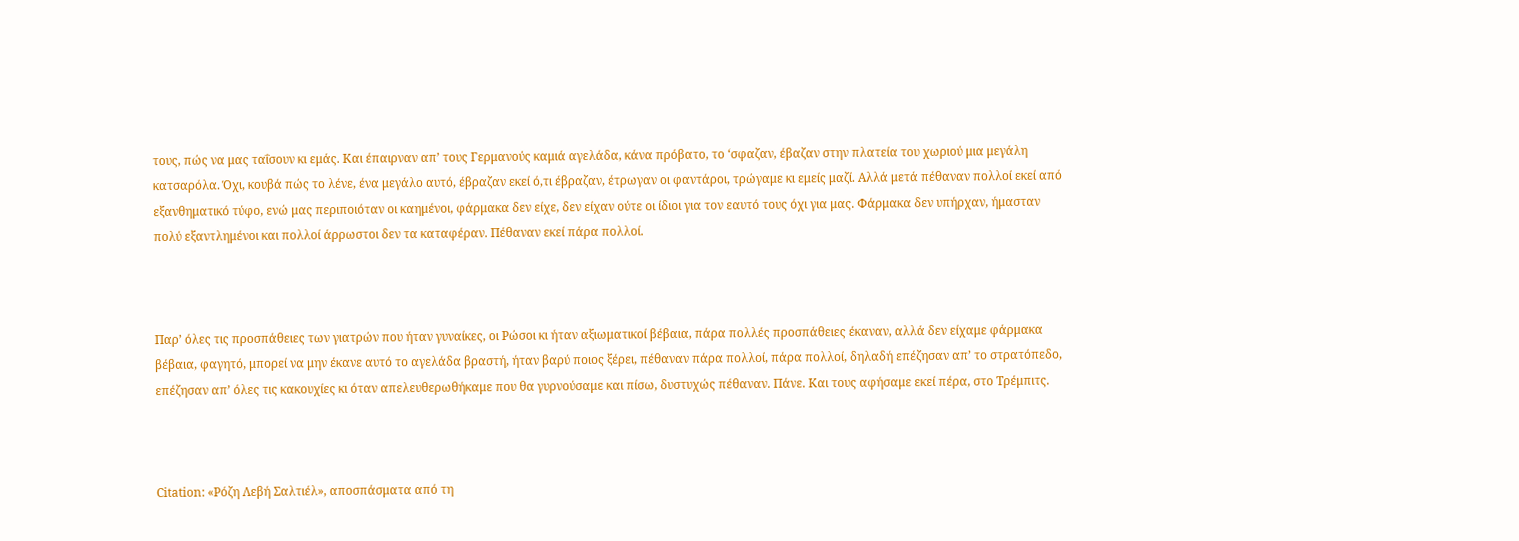τους, πώς να μας ταΐσουν κι εμάς. Και έπαιρναν απ’ τους Γερμανούς καμιά αγελάδα, κάνα πρόβατο, το ‘σφαζαν, έβαζαν στην πλατεία του χωριού μια μεγάλη κατσαρόλα. Όχι, κουβά πώς το λένε, ένα μεγάλο αυτό, έβραζαν εκεί ό,τι έβραζαν, έτρωγαν οι φαντάροι, τρώγαμε κι εμείς μαζί. Αλλά μετά πέθαναν πολλοί εκεί από εξανθηματικό τύφο, ενώ μας περιποιόταν οι καημένοι, φάρμακα δεν είχε, δεν είχαν ούτε οι ίδιοι για τον εαυτό τους όχι για μας. Φάρμακα δεν υπήρχαν, ήμασταν πολύ εξαντλημένοι και πολλοί άρρωστοι δεν τα καταφέραν. Πέθαναν εκεί πάρα πολλοί.



Παρ’ όλες τις προσπάθειες των γιατρών που ήταν γυναίκες, οι Ρώσοι κι ήταν αξιωματικοί βέβαια, πάρα πολλές προσπάθειες έκαναν, αλλά δεν είχαμε φάρμακα βέβαια, φαγητό, μπορεί να μην έκανε αυτό το αγελάδα βραστή, ήταν βαρύ ποιος ξέρει, πέθαναν πάρα πολλοί, πάρα πολλοί, δηλαδή επέζησαν απ’ το στρατόπεδο, επέζησαν απ’ όλες τις κακουχίες κι όταν απελευθερωθήκαμε που θα γυρνούσαμε και πίσω, δυστυχώς πέθαναν. Πάνε. Και τους αφήσαμε εκεί πέρα, στο Τρέμπιτς.



Citation: «Ρόζη Λεβή Σαλτιέλ», αποσπάσματα από τη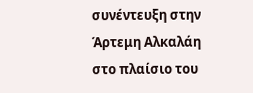συνέντευξη στην Άρτεμη Αλκαλάη στο πλαίσιο του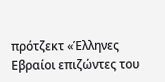πρότζεκτ «Έλληνες Εβραίοι επιζώντες του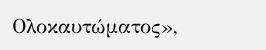Ολοκαυτώματος»,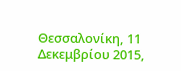Θεσσαλονίκη, 11 Δεκεμβρίου 2015,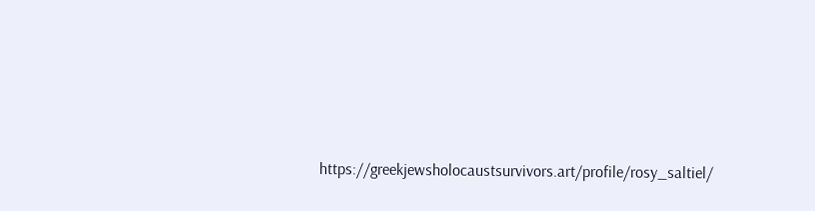https://greekjewsholocaustsurvivors.art/profile/rosy_saltiel/